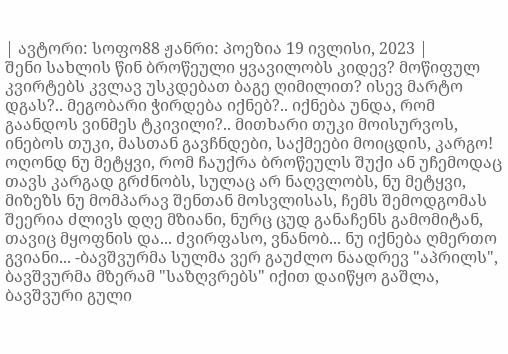| ავტორი: სოფო88 ჟანრი: პოეზია 19 ივლისი, 2023 |
შენი სახლის წინ ბროწეული ყვავილობს კიდევ? მოწიფულ კვირტებს კვლავ უსკდებათ ბაგე ღიმილით? ისევ მარტო დგას?.. მეგობარი ჭირდება იქნებ?.. იქნება უნდა, რომ გაანდოს ვინმეს ტკივილი?.. მითხარი თუკი მოისურვოს, ინებოს თუკი, მასთან გავჩნდები, საქმეები მოიცდის, კარგო! ოღონდ ნუ მეტყვი, რომ ჩაუქრა ბროწეულს შუქი ან უჩემოდაც თავს კარგად გრძნობს, სულაც არ ნაღვლობს, ნუ მეტყვი, მიზეზს ნუ მომპარავ შენთან მოსვლისას, ჩემს შემოდგომას შეერია ძლივს დღე მზიანი, ნურც ცუდ განაჩენს გამომიტან, თავიც მყოფნის და... ძვირფასო, ვნანობ... ნუ იქნება ღმერთო გვიანი... -ბავშვურმა სულმა ვერ გაუძლო ნაადრევ "აპრილს", ბავშვურმა მზერამ "საზღვრებს" იქით დაიწყო გაშლა, ბავშვური გული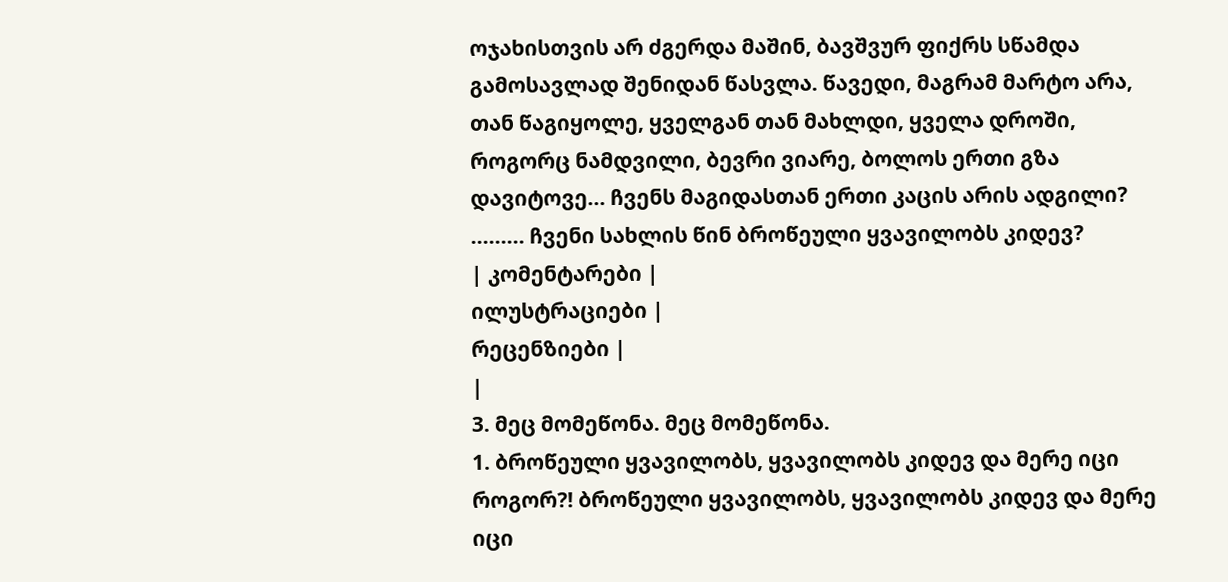ოჯახისთვის არ ძგერდა მაშინ, ბავშვურ ფიქრს სწამდა გამოსავლად შენიდან წასვლა. წავედი, მაგრამ მარტო არა, თან წაგიყოლე, ყველგან თან მახლდი, ყველა დროში, როგორც ნამდვილი, ბევრი ვიარე, ბოლოს ერთი გზა დავიტოვე... ჩვენს მაგიდასთან ერთი კაცის არის ადგილი? ......... ჩვენი სახლის წინ ბროწეული ყვავილობს კიდევ?
| კომენტარები |
ილუსტრაციები |
რეცენზიები |
|
3. მეც მომეწონა. მეც მომეწონა.
1. ბროწეული ყვავილობს, ყვავილობს კიდევ და მერე იცი როგორ?! ბროწეული ყვავილობს, ყვავილობს კიდევ და მერე იცი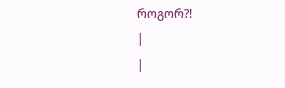როგორ?!
|
|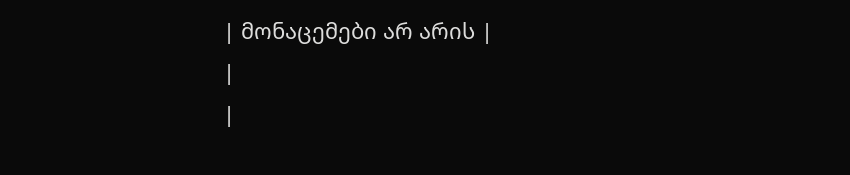| მონაცემები არ არის |
|
|